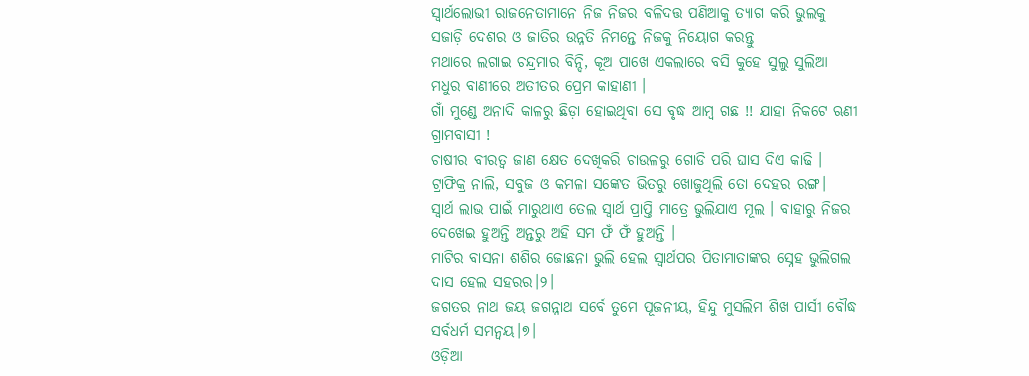ସ୍ୱାର୍ଥଲୋଭୀ ରାଜନେତାମାନେ ନିଜ ନିଜର ବଳିଦତ୍ତ ପଣିଆକୁ ତ୍ୟାଗ କରି ଭୁଲକୁ ସଜାଡ଼ି ଦେଶର ଓ ଜାତିର ଉନ୍ନତି ନିମନ୍ତେ ନିଜକୁ ନିୟୋଗ କରନ୍ତୁ
ମଥାରେ ଲଗାଇ ଚନ୍ଦ୍ରମାର ବିନ୍ଦି, କୂଅ ପାଖେ ଏକଲାରେ ବସି କୁହେ ସୁଲୁ ସୁଲିଆ ମଧୁର ବାଣୀରେ ଅତୀତର ପ୍ରେମ କାହାଣୀ ।
ଗାଁ ମୁଣ୍ଡେ ଅନାଦି କାଳରୁ ଛିଡ଼ା ହୋଇଥିବା ସେ ବୃଦ୍ଧ ଆମ୍ବ ଗଛ !! ଯାହା ନିକଟେ ଋଣୀ ଗ୍ରାମବାସୀ !
ଚାଷୀର ବୀରତ୍ଵ ଜାଣ କ୍ଷେତ ଦେଖିକରି ଚାଉଳରୁ ଗୋଡି ପରି ଘାସ ଦିଏ କାଢି ।
ଟ୍ରାଫିକ୍ର ନାଲି, ସବୁଜ ଓ କମଳା ସଙ୍କେତ ଭିତରୁ ଖୋଜୁଥିଲି ତୋ ଦେହର ରଙ୍ଗ।
ସ୍ବାର୍ଥ ଲାଭ ପାଇଁ ମାରୁଥାଏ ତେଲ ସ୍ବାର୍ଥ ପ୍ରାପ୍ତି ମାତ୍ରେ ଭୁଲିଯାଏ ମୂଲ । ବାହାରୁ ନିଜର ଦେଖେଇ ହୁଅନ୍ତି ଅନ୍ତରୁ ଅହି ସମ ଫଁ ଫଁ ହୁଅନ୍ତି ।
ମାଟିର ବାସନା ଶଶିର ଜୋଛନା ଭୁଲି ହେଲ ସ୍ୱାର୍ଥପର ପିତାମାତାଙ୍କର ସ୍ନେହ ଭୁଲିଗଲ ଦାସ ହେଲ ସହରର।୨।
ଜଗତର ନାଥ ଜୟ ଜଗନ୍ନାଥ ସର୍ବେ ତୁମେ ପୂଜନୀୟ, ହିନ୍ଦୁ ମୁସଲିମ ଶିଖ ପାର୍ସୀ ବୌଦ୍ଧ ସର୍ବଧର୍ମ ସମନ୍ୱୟ।୭।
ଓଡ଼ିଆ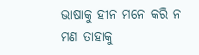ଭାଷାକୁ ହୀନ ମନେ କରି ନ ମଣ ତାହାକୁ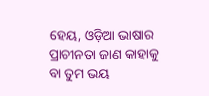ହେୟ, ଓଡ଼ିଆ ଭାଷାର ପ୍ରାଚୀନତା ଜାଣ କାହାକୁ ବା ତୁମ ଭୟ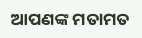ଆପଣଙ୍କ ମତାମତ